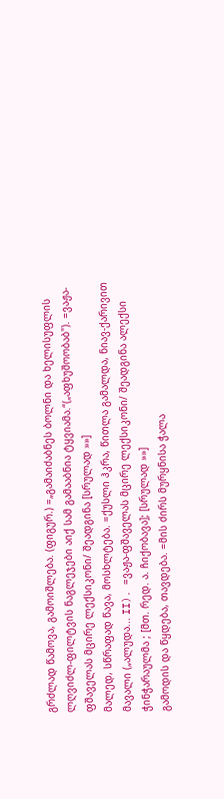გრძლად წამოვა, გამოიშლება. (ფიგურ.) =„გამაიძაბნეს ბოლნი და ხელისუფლის ლღვიძლ-ფილტვის ნაგლეჯები აიქ სამ გამააბნია ტყვიამა.“(„აფხუშოობაბ"). =ვაჟა-ფშაველას მცირე ლექსიკონი/ შეადგინა [სრულად »»]
მალედ, სწრაფად წავა, მოსხლტება. =ქუსლი ჰკრა, წითლა გამალდა, ნიავ-ქარივით მავალი („ალუდა... II). =ვაჟა-ფშაველას მცირე ლექსიკონი/ შეადგინა ალექსი ჭინჭარაულმა ; [მთ. რედ. ა. ჩიქობავა]; [სრულად »»]
გამოდის და წყდება, თავდება. =მის ძირს მურყნისა ჭალა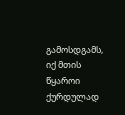გამოსდგამს, იქ მთის წყაროი ქურდულად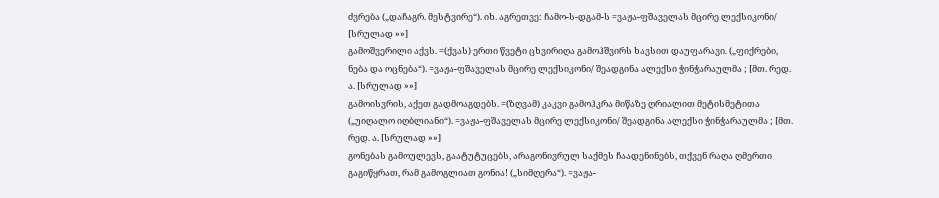ძვრება („დაჩაგრ. მესტვირე“). იხ. აგრეთვე: ჩამო-ს-დგამ-ს =ვაჟა-ფშაველას მცირე ლექსიკონი/ [სრულად »»]
გამოშვერილი აქვს. =(ქვას) ერთი წვეტი ცხვირიღა გამოჰშვირს ხავსით დაუფარავი. („ფიქრები, ნება და ოცნება“). =ვაჟა-ფშაველას მცირე ლექსიკონი/ შეადგინა ალექსი ჭინჭარაულმა ; [მთ. რედ. ა. [სრულად »»]
გამოისვრის, აქეთ გადმოაგდებს. =(ზღვამ) კაკვი გამოჰკრა მიწაზე ღრიალით მეტისმეტითა („უიღალო იღბლიანი“). =ვაჟა-ფშაველას მცირე ლექსიკონი/ შეადგინა ალექსი ჭინჭარაულმა ; [მთ. რედ. ა. [სრულად »»]
გონებას გამოულევს, გაატუტუცებს, არაგონივრულ საქმეს ჩაადენინებს, თქვენ რაღა ღმერთი გაგიწყრათ, რამ გამოგლიათ გონია! („სიმღერა“). =ვაჟა-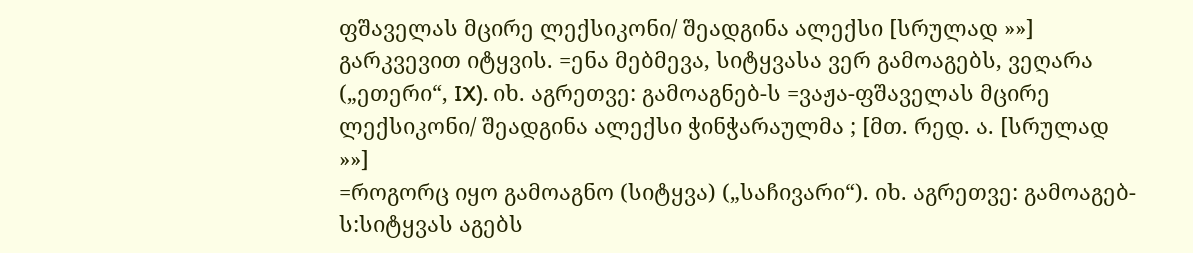ფშაველას მცირე ლექსიკონი/ შეადგინა ალექსი [სრულად »»]
გარკვევით იტყვის. =ენა მებმევა, სიტყვასა ვერ გამოაგებს, ვეღარა („ეთერი“, IX). იხ. აგრეთვე: გამოაგნებ-ს =ვაჟა-ფშაველას მცირე ლექსიკონი/ შეადგინა ალექსი ჭინჭარაულმა ; [მთ. რედ. ა. [სრულად »»]
=როგორც იყო გამოაგნო (სიტყვა) („საჩივარი“). იხ. აგრეთვე: გამოაგებ-ს:სიტყვას აგებს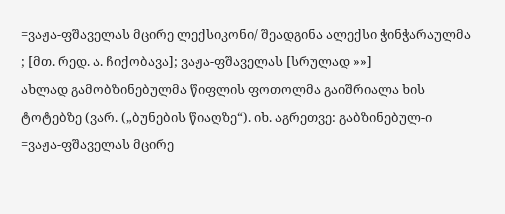=ვაჟა-ფშაველას მცირე ლექსიკონი/ შეადგინა ალექსი ჭინჭარაულმა ; [მთ. რედ. ა. ჩიქობავა]; ვაჟა-ფშაველას [სრულად »»]
ახლად გამობზინებულმა წიფლის ფოთოლმა გაიშრიალა ხის ტოტებზე (ვარ. („ბუნების წიაღზე“). იხ. აგრეთვე: გაბზინებულ-ი =ვაჟა-ფშაველას მცირე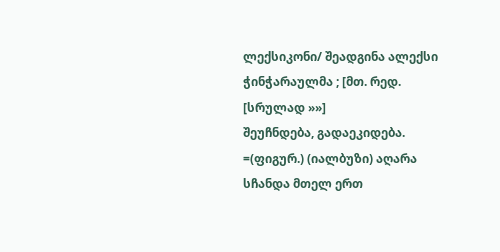ლექსიკონი/ შეადგინა ალექსი ჭინჭარაულმა ; [მთ. რედ. [სრულად »»]
შეუჩნდება, გადაეკიდება. =(ფიგურ.) (იალბუზი) აღარა სჩანდა მთელ ერთ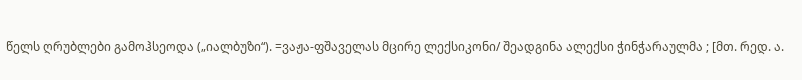წელს ღრუბლები გამოჰსეოდა („იალბუზი“). =ვაჟა-ფშაველას მცირე ლექსიკონი/ შეადგინა ალექსი ჭინჭარაულმა ; [მთ. რედ. ა.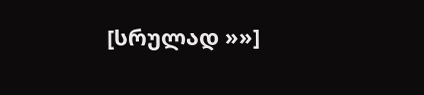[სრულად »»]